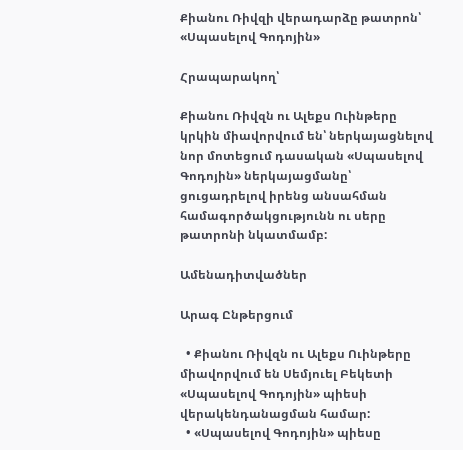Քիանու Ռիվզի վերադարձը թատրոն՝ «Սպասելով Գոդոյին»

Հրապարակող՝

Քիանու Ռիվզն ու Ալեքս Ուինթերը կրկին միավորվում են՝ ներկայացնելով նոր մոտեցում դասական «Սպասելով Գոդոյին» ներկայացմանը՝ ցուցադրելով իրենց անսահման համագործակցությունն ու սերը թատրոնի նկատմամբ:

Ամենադիտվածներ

Արագ Ընթերցում

  • Քիանու Ռիվզն ու Ալեքս Ուինթերը միավորվում են Սեմյուել Բեկետի «Սպասելով Գոդոյին» պիեսի վերակենդանացման համար:
  • «Սպասելով Գոդոյին» պիեսը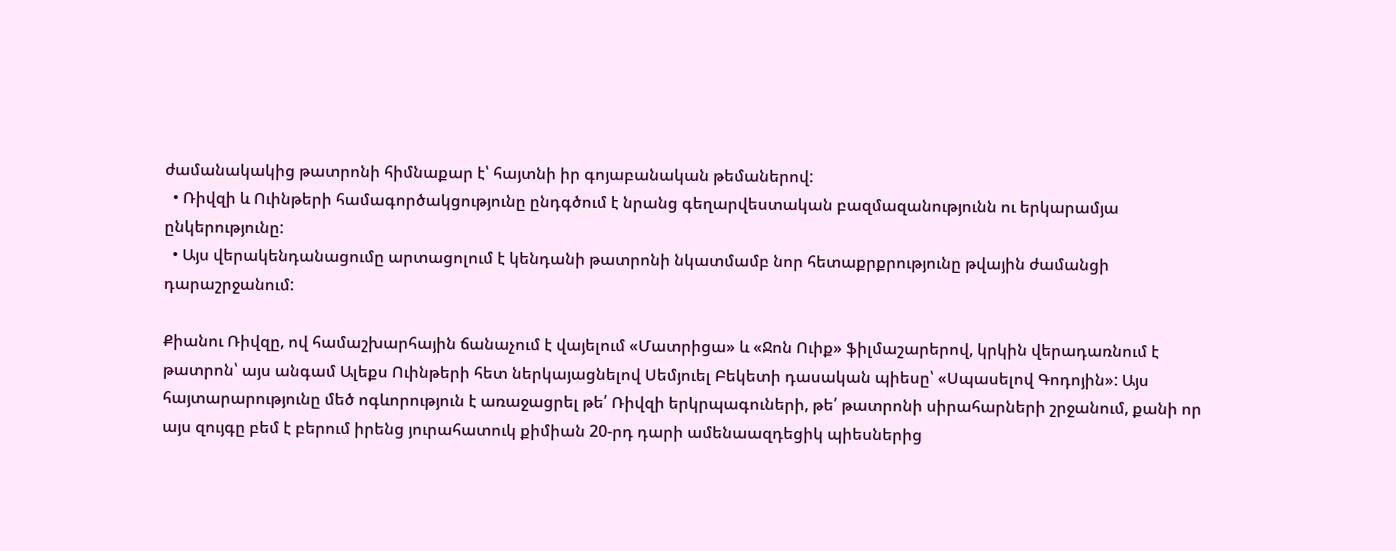ժամանակակից թատրոնի հիմնաքար է՝ հայտնի իր գոյաբանական թեմաներով:
  • Ռիվզի և Ուինթերի համագործակցությունը ընդգծում է նրանց գեղարվեստական բազմազանությունն ու երկարամյա ընկերությունը:
  • Այս վերակենդանացումը արտացոլում է կենդանի թատրոնի նկատմամբ նոր հետաքրքրությունը թվային ժամանցի դարաշրջանում:

Քիանու Ռիվզը, ով համաշխարհային ճանաչում է վայելում «Մատրիցա» և «Ջոն Ուիք» ֆիլմաշարերով, կրկին վերադառնում է թատրոն՝ այս անգամ Ալեքս Ուինթերի հետ ներկայացնելով Սեմյուել Բեկետի դասական պիեսը՝ «Սպասելով Գոդոյին»: Այս հայտարարությունը մեծ ոգևորություն է առաջացրել թե՛ Ռիվզի երկրպագուների, թե՛ թատրոնի սիրահարների շրջանում, քանի որ այս զույգը բեմ է բերում իրենց յուրահատուկ քիմիան 20-րդ դարի ամենաազդեցիկ պիեսներից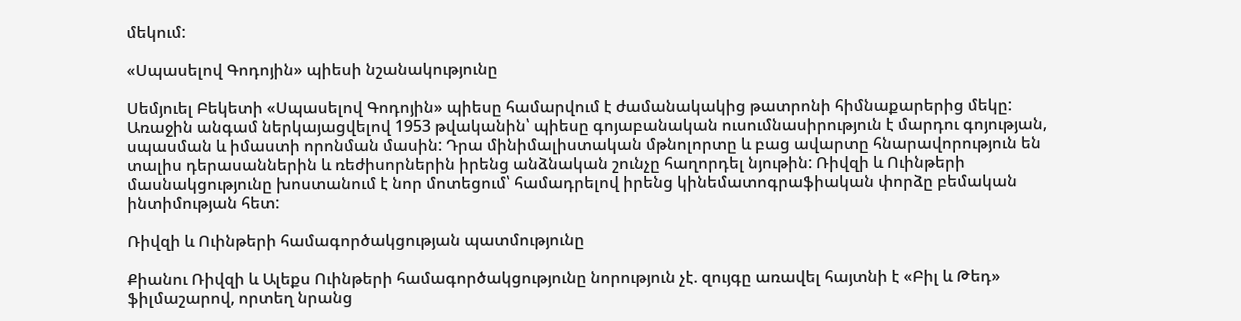մեկում:

«Սպասելով Գոդոյին» պիեսի նշանակությունը

Սեմյուել Բեկետի «Սպասելով Գոդոյին» պիեսը համարվում է ժամանակակից թատրոնի հիմնաքարերից մեկը: Առաջին անգամ ներկայացվելով 1953 թվականին՝ պիեսը գոյաբանական ուսումնասիրություն է մարդու գոյության, սպասման և իմաստի որոնման մասին: Դրա մինիմալիստական մթնոլորտը և բաց ավարտը հնարավորություն են տալիս դերասաններին և ռեժիսորներին իրենց անձնական շունչը հաղորդել նյութին: Ռիվզի և Ուինթերի մասնակցությունը խոստանում է նոր մոտեցում՝ համադրելով իրենց կինեմատոգրաֆիական փորձը բեմական ինտիմության հետ:

Ռիվզի և Ուինթերի համագործակցության պատմությունը

Քիանու Ռիվզի և Ալեքս Ուինթերի համագործակցությունը նորություն չէ. զույգը առավել հայտնի է «Բիլ և Թեդ» ֆիլմաշարով, որտեղ նրանց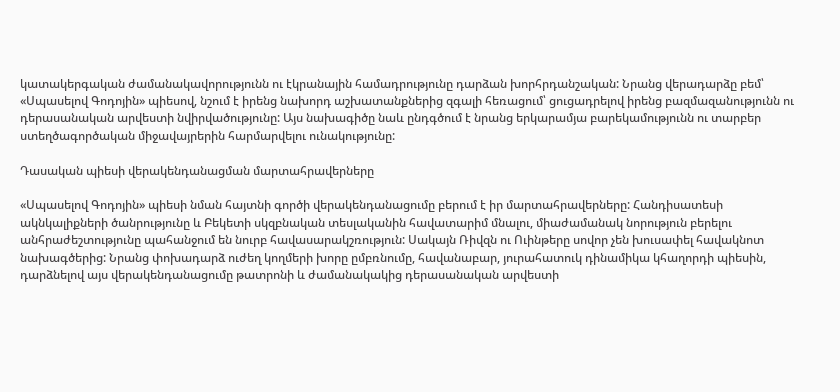կատակերգական ժամանակավորությունն ու էկրանային համադրությունը դարձան խորհրդանշական: Նրանց վերադարձը բեմ՝ «Սպասելով Գոդոյին» պիեսով, նշում է իրենց նախորդ աշխատանքներից զգալի հեռացում՝ ցուցադրելով իրենց բազմազանությունն ու դերասանական արվեստի նվիրվածությունը: Այս նախագիծը նաև ընդգծում է նրանց երկարամյա բարեկամությունն ու տարբեր ստեղծագործական միջավայրերին հարմարվելու ունակությունը:

Դասական պիեսի վերակենդանացման մարտահրավերները

«Սպասելով Գոդոյին» պիեսի նման հայտնի գործի վերակենդանացումը բերում է իր մարտահրավերները: Հանդիսատեսի ակնկալիքների ծանրությունը և Բեկետի սկզբնական տեսլականին հավատարիմ մնալու, միաժամանակ նորություն բերելու անհրաժեշտությունը պահանջում են նուրբ հավասարակշռություն: Սակայն Ռիվզն ու Ուինթերը սովոր չեն խուսափել հավակնոտ նախագծերից: Նրանց փոխադարձ ուժեղ կողմերի խորը ըմբռնումը, հավանաբար, յուրահատուկ դինամիկա կհաղորդի պիեսին, դարձնելով այս վերակենդանացումը թատրոնի և ժամանակակից դերասանական արվեստի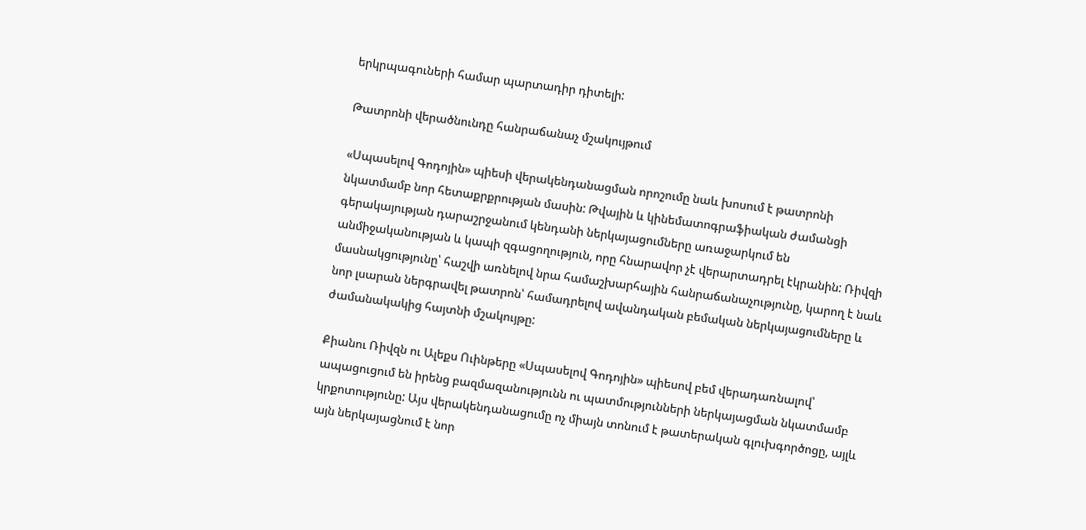երկրպագուների համար պարտադիր դիտելի:

Թատրոնի վերածնունդը հանրաճանաչ մշակույթում

«Սպասելով Գոդոյին» պիեսի վերակենդանացման որոշումը նաև խոսում է թատրոնի նկատմամբ նոր հետաքրքրության մասին: Թվային և կինեմատոգրաֆիական ժամանցի գերակայության դարաշրջանում կենդանի ներկայացումները առաջարկում են անմիջականության և կապի զգացողություն, որը հնարավոր չէ վերարտադրել էկրանին: Ռիվզի մասնակցությունը՝ հաշվի առնելով նրա համաշխարհային հանրաճանաչությունը, կարող է նաև նոր լսարան ներգրավել թատրոն՝ համադրելով ավանդական բեմական ներկայացումները և ժամանակակից հայտնի մշակույթը:

Քիանու Ռիվզն ու Ալեքս Ուինթերը «Սպասելով Գոդոյին» պիեսով բեմ վերադառնալով՝ ապացուցում են իրենց բազմազանությունն ու պատմությունների ներկայացման նկատմամբ կրքոտությունը: Այս վերակենդանացումը ոչ միայն տոնում է թատերական գլուխգործոցը, այլև այն ներկայացնում է նոր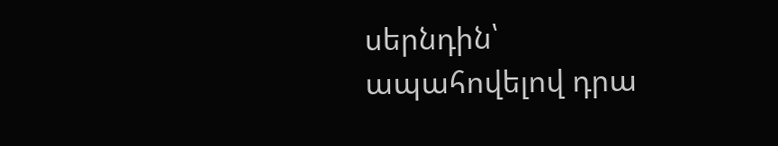սերնդին՝ ապահովելով դրա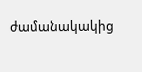ժամանակակից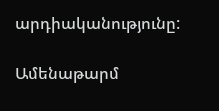արդիականությունը:

Ամենաթարմ